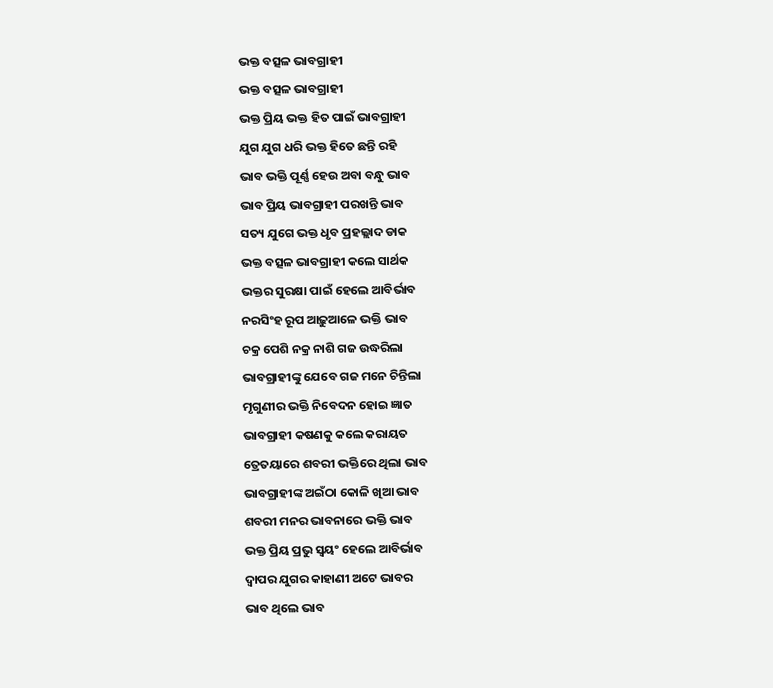ଭକ୍ତ ବତ୍ସଳ ଭାବଗ୍ରାହୀ
ଭକ୍ତ ବତ୍ସଳ ଭାବଗ୍ରାହୀ
ଭକ୍ତ ପ୍ରିୟ ଭକ୍ତ ହିତ ପାଇଁ ଭାବଗ୍ରାହୀ
ଯୁଗ ଯୁଗ ଧରି ଭକ୍ତ ହିତେ ଛନ୍ତି ରହି
ଭାବ ଭକ୍ତି ପୂର୍ଣ୍ଣ ହେଉ ଅବା ବନ୍ଧୁ ଭାବ
ଭାବ ପ୍ରିୟ ଭାବଗ୍ରାହୀ ପରଖନ୍ତି ଭାବ
ସତ୍ୟ ଯୁଗେ ଭକ୍ତ ଧୃବ ପ୍ରହଲ୍ଲାଦ ଡାକ
ଭକ୍ତ ବତ୍ସଳ ଭାବଗ୍ରାହୀ କଲେ ସାର୍ଥକ
ଭକ୍ତର ସୁରକ୍ଷା ପାଇଁ ହେଲେ ଆବିର୍ଭାବ
ନରସିଂହ ରୂପ ଆଢ଼ୁଆଳେ ଭକ୍ତି ଭାବ
ଚକ୍ର ପେଶି ନକ୍ର ନାଶି ଗଜ ଉଦ୍ଧରିଲା
ଭାବଗ୍ରାହୀଙ୍କୁ ଯେବେ ଗଜ ମନେ ଚିନ୍ତିଲା
ମୃଗୁଣୀର ଭକ୍ତି ନିବେଦନ ହୋଇ ଜ୍ଞାତ
ଭାବଗ୍ରାହୀ କଷଣକୁ କଲେ କରାୟତ
ତ୍ରେତୟାରେ ଶବରୀ ଭକ୍ତିରେ ଥିଲା ଭାବ
ଭାବଗ୍ରାହୀଙ୍କ ଅଇଁଠା କୋଳି ଖିଆ ଭାବ
ଶବରୀ ମନର ଭାବନାରେ ଭକ୍ତି ଭାବ
ଭକ୍ତ ପ୍ରିୟ ପ୍ରଭୁ ସ୍ଵୟଂ ହେଲେ ଆବିର୍ଭାବ
ଦ୍ଵାପର ଯୁଗର କାହାଣୀ ଅଟେ ଭାବର
ଭାବ ଥିଲେ ଭାବ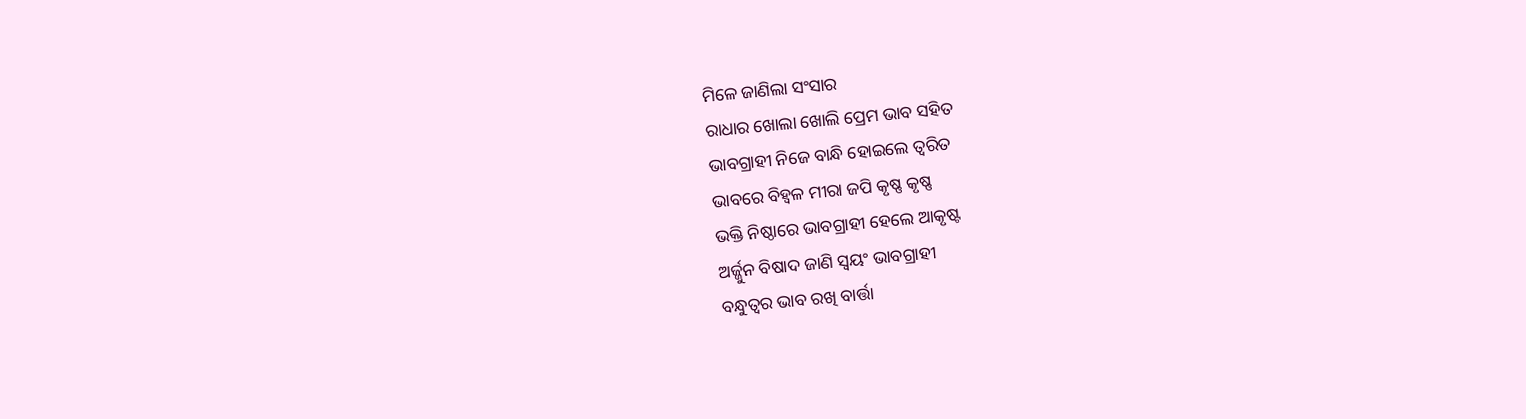ମିଳେ ଜାଣିଲା ସଂସାର
ରାଧାର ଖୋଲା ଖୋଲି ପ୍ରେମ ଭାବ ସହିତ
ଭାବଗ୍ରାହୀ ନିଜେ ବାନ୍ଧି ହୋଇଲେ ତ୍ୱରିତ
ଭାବରେ ବିହ୍ବଳ ମୀରା ଜପି କୃଷ୍ଣ କୃଷ୍ଣ
ଭକ୍ତି ନିଷ୍ଠାରେ ଭାବଗ୍ରାହୀ ହେଲେ ଆକୃଷ୍ଟ
ଅର୍ଜ୍ଜୁନ ବିଷାଦ ଜାଣି ସ୍ଵୟଂ ଭାବଗ୍ରାହୀ
ବନ୍ଧୁତ୍ୱର ଭାବ ରଖି ବାର୍ତ୍ତା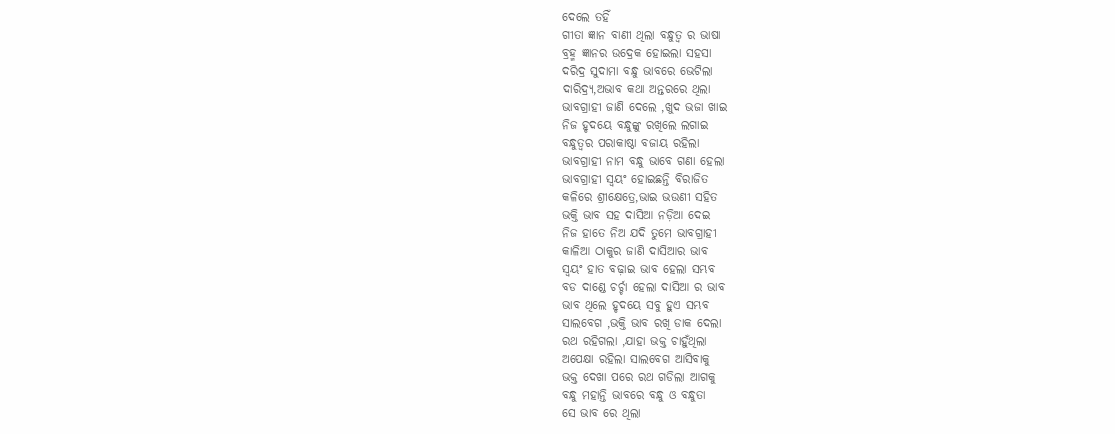ଦେଲେ ତହିଁ
ଗୀତା ଜ୍ଞାନ ବାଣୀ ଥିଲା ବନ୍ଧୁତ୍ୱ ର ଭାଷା
ବ୍ରହ୍ମ ଜ୍ଞାନର ଉଦ୍ରେକ ହୋଇଲା ସହସା
ଦରିଦ୍ର ସୁଦାମା ବନ୍ଧୁ ଭାବରେ ଭେଟିଲା
ଦାରିଦ୍ର୍ୟ,ଅଭାବ କଥା ଅନ୍ତରରେ ଥିଲା
ଭାବଗ୍ରାହୀ ଜାଣି ଦେଲେ ,ଖୁଦ ଭଜା ଖାଇ
ନିଜ ହୃଦୟେ ବନ୍ଧୁଙ୍କୁ ରଖିଲେ ଲଗାଇ
ବନ୍ଧୁତ୍ୱର ପରାକାଷ୍ଠା ବଜାୟ ରହିଲା
ଭାବଗ୍ରାହୀ ନାମ ବନ୍ଧୁ ଭାବେ ଗଣା ହେଲା
ଭାବଗ୍ରାହୀ ସ୍ୱୟଂ ହୋଇଛନ୍ତି ବିରାଜିତ
କଳିରେ ଶ୍ରୀକ୍ଷେତ୍ରେ,ଭାଇ ଭଉଣୀ ସହିତ
ଭକ୍ତି ଭାବ ସହ ଦାସିଆ ନଡ଼ିଆ ଦେଇ
ନିଜ ହାତେ ନିଅ ଯଦି ତୁମେ ଭାବଗ୍ରାହୀ
କାଳିଆ ଠାକୁର ଜାଣି ଦାସିଆର ଭାବ
ସ୍ଵୟଂ ହାତ ବଢ଼ାଇ ଭାବ ହେଲା ସମ୍ଭବ
ବଡ ଦାଣ୍ଡେ ଚର୍ଚ୍ଚା ହେଲା ଦାସିଆ ର ଭାବ
ଭାବ ଥିଲେ ହୃଦୟେ ସବୁ ହୁଏ ସମ୍ଭବ
ସାଲବେଗ ,ଭକ୍ତି ଭାବ ରଖି ଡାକ ଦେଲା
ରଥ ରହିଗଲା ,ଯାହା ଭକ୍ତ ଚାହୁଁଥିଲା
ଅପେକ୍ଷା ରହିଲା ସାଲବେଗ ଆସିବାକୁ
ଭକ୍ତ ଦେଖା ପରେ ରଥ ଗଡିଲା ଆଗକୁ
ବନ୍ଧୁ ମହାନ୍ତି ଭାବରେ ବନ୍ଧୁ ଓ ବନ୍ଧୁତା
ସେ ଭାବ ରେ ଥିଲା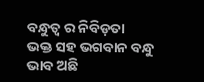ବନ୍ଧୁତ୍ୱ ର ନିବିଡ଼ତା
ଭକ୍ତ ସହ ଭଗବାନ ବନ୍ଧୁ ଭାବ ଅଛି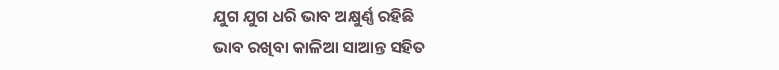ଯୁଗ ଯୁଗ ଧରି ଭାବ ଅକ୍ଷୁର୍ଣ୍ଣ ରହିଛି
ଭାବ ରଖିବା କାଳିଆ ସାଆନ୍ତ ସହିତ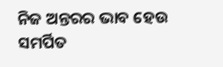ନିଜ ଅନ୍ତରର ଭାବ ହେଉ ସମର୍ପିତ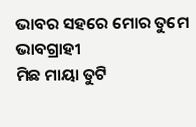ଭାବର ସହରେ ମୋର ତୁମେ ଭାବଗ୍ରାହୀ
ମିଛ ମାୟା ତୁଟି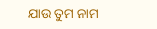ଯାଉ ତୁମ ନାମ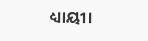ଧ୍ୟାୟୀ।